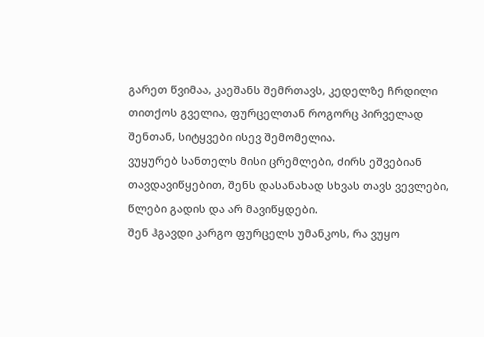გარეთ წვიმაა, კაეშანს შემრთავს, კედელზე ჩრდილი თითქოს გველია, ფურცელთან როგორც პირველად შენთან, სიტყვები ისევ შემომელია.
ვუყურებ სანთელს მისი ცრემლები, ძირს ეშვებიან თავდავიწყებით, შენს დასანახად სხვას თავს ვევლები, წლები გადის და არ მავიწყდები.
შენ ჰგავდი კარგო ფურცელს უმანკოს, რა ვუყო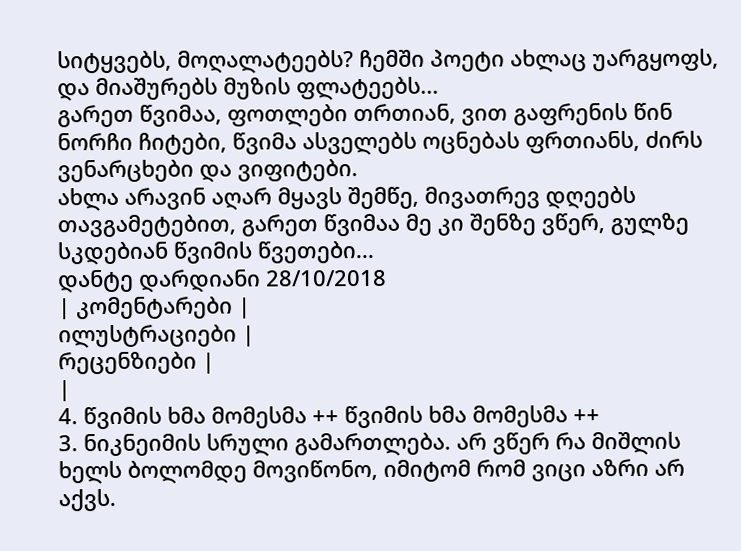სიტყვებს, მოღალატეებს? ჩემში პოეტი ახლაც უარგყოფს, და მიაშურებს მუზის ფლატეებს...
გარეთ წვიმაა, ფოთლები თრთიან, ვით გაფრენის წინ ნორჩი ჩიტები, წვიმა ასველებს ოცნებას ფრთიანს, ძირს ვენარცხები და ვიფიტები.
ახლა არავინ აღარ მყავს შემწე, მივათრევ დღეებს თავგამეტებით, გარეთ წვიმაა მე კი შენზე ვწერ, გულზე სკდებიან წვიმის წვეთები...
დანტე დარდიანი 28/10/2018
| კომენტარები |
ილუსტრაციები |
რეცენზიები |
|
4. წვიმის ხმა მომესმა ++ წვიმის ხმა მომესმა ++
3. ნიკნეიმის სრული გამართლება. არ ვწერ რა მიშლის ხელს ბოლომდე მოვიწონო, იმიტომ რომ ვიცი აზრი არ აქვს.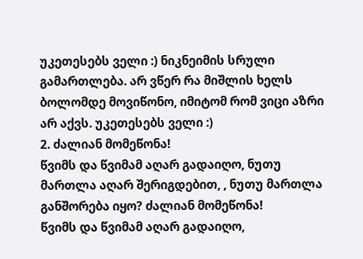უკეთესებს ველი :) ნიკნეიმის სრული გამართლება. არ ვწერ რა მიშლის ხელს ბოლომდე მოვიწონო, იმიტომ რომ ვიცი აზრი არ აქვს. უკეთესებს ველი :)
2. ძალიან მომეწონა!
წვიმს და წვიმამ აღარ გადაიღო, ნუთუ მართლა აღარ შერიგდებით, , ნუთუ მართლა განშორება იყო? ძალიან მომეწონა!
წვიმს და წვიმამ აღარ გადაიღო,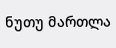ნუთუ მართლა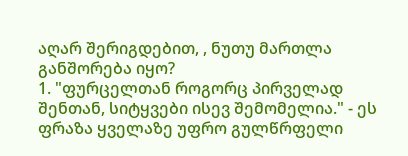აღარ შერიგდებით, , ნუთუ მართლა განშორება იყო?
1. "ფურცელთან როგორც პირველად შენთან, სიტყვები ისევ შემომელია." - ეს ფრაზა ყველაზე უფრო გულწრფელი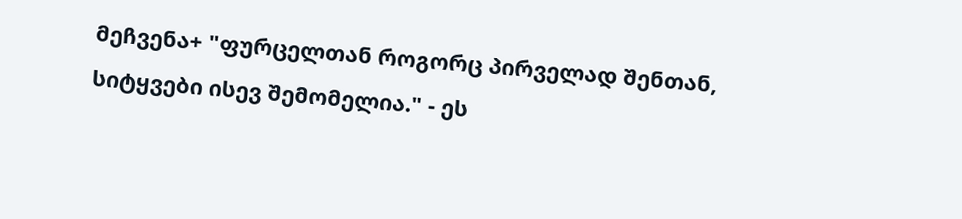მეჩვენა+ "ფურცელთან როგორც პირველად შენთან, სიტყვები ისევ შემომელია." - ეს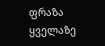ფრაზა ყველაზე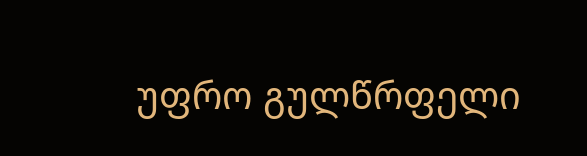უფრო გულწრფელი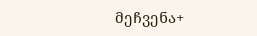მეჩვენა+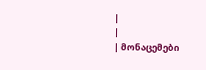|
|
| მონაცემები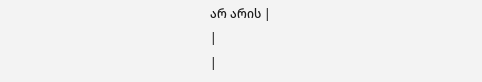არ არის |
|
|